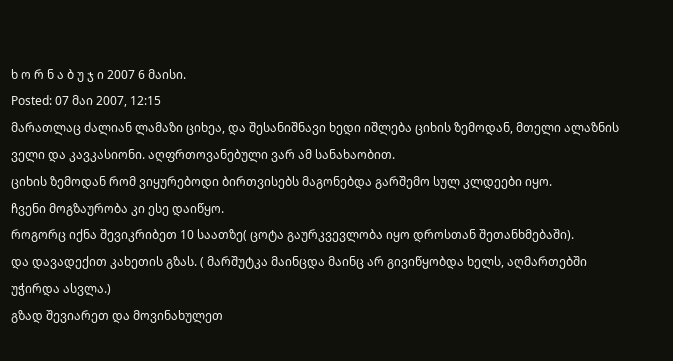ხ ო რ ნ ა ბ უ ჯ ი 2007 6 მაისი.
Posted: 07 მაი 2007, 12:15
მარათლაც ძალიან ლამაზი ციხეა, და შესანიშნავი ხედი იშლება ციხის ზემოდან, მთელი ალაზნის ველი და კავკასიონი. აღფრთოვანებული ვარ ამ სანახაობით.
ციხის ზემოდან რომ ვიყურებოდი ბირთვისებს მაგონებდა გარშემო სულ კლდეები იყო.
ჩვენი მოგზაურობა კი ესე დაიწყო.
როგორც იქნა შევიკრიბეთ 10 საათზე( ცოტა გაურკვევლობა იყო დროსთან შეთანხმებაში).
და დავადექით კახეთის გზას. ( მარშუტკა მაინცდა მაინც არ გივიწყობდა ხელს, აღმართებში უჭირდა ასვლა.)
გზად შევიარეთ და მოვინახულეთ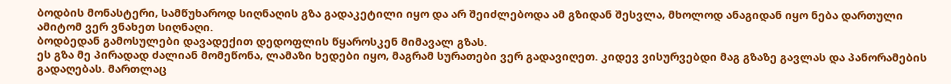ბოდბის მონასტერი, სამწუხაროდ სიღნაღის გზა გადაკეტილი იყო და არ შეიძლებოდა ამ გზიდან შესვლა, მხოლოდ ანაგიდან იყო ნება დართული ამიტომ ვერ ვნახეთ სიღნაღი.
ბოდბედან გამოსულები დავადექით დედოფლის წყაროსკენ მიმავალ გზას.
ეს გზა მე პირადად ძალიან მომეწონა, ლამაზი ხედები იყო, მაგრამ სურათები ვერ გადავიღეთ. კიდევ ვისურვებდი მაგ გზაზე გავლას და პანორამების გადაღებას. მართლაც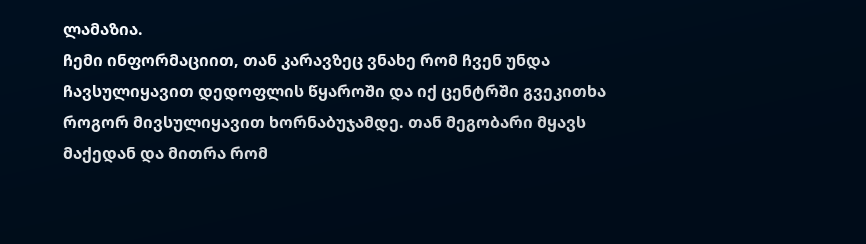ლამაზია.
ჩემი ინფორმაციით, თან კარავზეც ვნახე რომ ჩვენ უნდა ჩავსულიყავით დედოფლის წყაროში და იქ ცენტრში გვეკითხა როგორ მივსულიყავით ხორნაბუჯამდე. თან მეგობარი მყავს მაქედან და მითრა რომ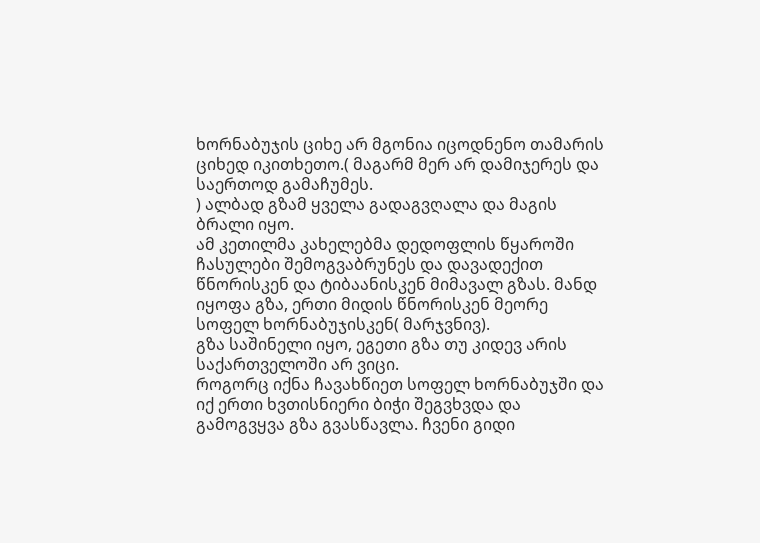ხორნაბუჯის ციხე არ მგონია იცოდნენო თამარის ციხედ იკითხეთო.( მაგარმ მერ არ დამიჯერეს და საერთოდ გამაჩუმეს.
) ალბად გზამ ყველა გადაგვღალა და მაგის ბრალი იყო.
ამ კეთილმა კახელებმა დედოფლის წყაროში ჩასულები შემოგვაბრუნეს და დავადექით წნორისკენ და ტიბაანისკენ მიმავალ გზას. მანდ იყოფა გზა, ერთი მიდის წნორისკენ მეორე სოფელ ხორნაბუჯისკენ( მარჯვნივ).
გზა საშინელი იყო, ეგეთი გზა თუ კიდევ არის საქართველოში არ ვიცი.
როგორც იქნა ჩავახწიეთ სოფელ ხორნაბუჯში და იქ ერთი ხვთისნიერი ბიჭი შეგვხვდა და გამოგვყვა გზა გვასწავლა. ჩვენი გიდი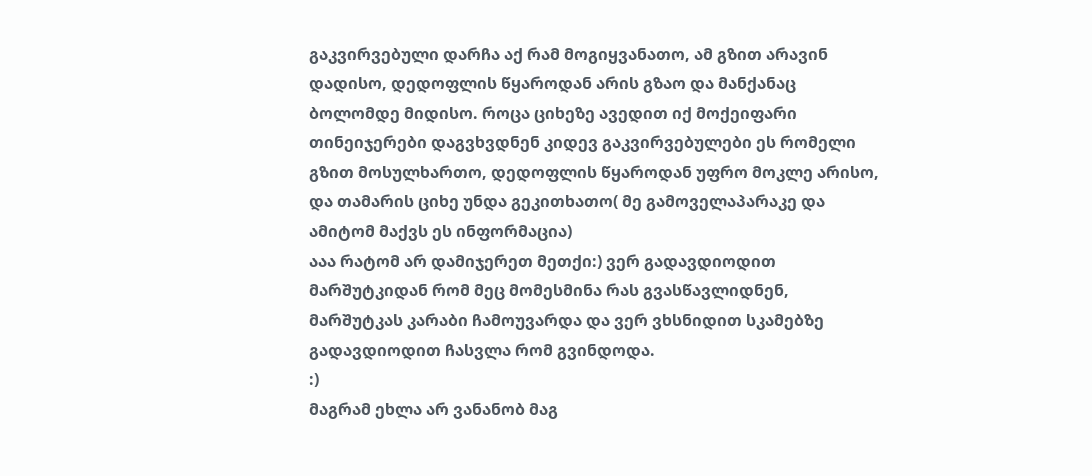გაკვირვებული დარჩა აქ რამ მოგიყვანათო, ამ გზით არავინ დადისო, დედოფლის წყაროდან არის გზაო და მანქანაც ბოლომდე მიდისო. როცა ციხეზე ავედით იქ მოქეიფარი თინეიჯერები დაგვხვდნენ კიდევ გაკვირვებულები ეს რომელი გზით მოსულხართო, დედოფლის წყაროდან უფრო მოკლე არისო, და თამარის ციხე უნდა გეკითხათო( მე გამოველაპარაკე და ამიტომ მაქვს ეს ინფორმაცია)
ააა რატომ არ დამიჯერეთ მეთქი:) ვერ გადავდიოდით მარშუტკიდან რომ მეც მომესმინა რას გვასწავლიდნენ, მარშუტკას კარაბი ჩამოუვარდა და ვერ ვხსნიდით სკამებზე გადავდიოდით ჩასვლა რომ გვინდოდა.
:)
მაგრამ ეხლა არ ვანანობ მაგ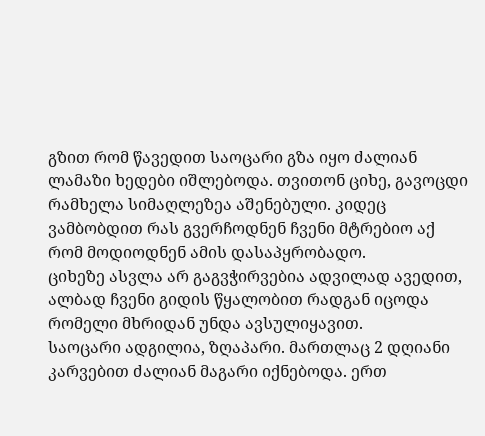გზით რომ წავედით საოცარი გზა იყო ძალიან ლამაზი ხედები იშლებოდა. თვითონ ციხე, გავოცდი რამხელა სიმაღლეზეა აშენებული. კიდეც ვამბობდით რას გვერჩოდნენ ჩვენი მტრებიო აქ რომ მოდიოდნენ ამის დასაპყრობადო.
ციხეზე ასვლა არ გაგვჭირვებია ადვილად ავედით, ალბად ჩვენი გიდის წყალობით რადგან იცოდა რომელი მხრიდან უნდა ავსულიყავით.
საოცარი ადგილია, ზღაპარი. მართლაც 2 დღიანი კარვებით ძალიან მაგარი იქნებოდა. ერთ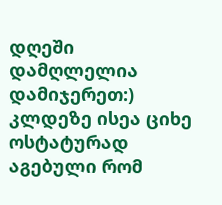დღეში დამღლელია დამიჯერეთ:)
კლდეზე ისეა ციხე ოსტატურად აგებული რომ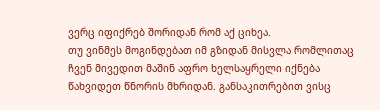ვერც იფიქრებ შორიდან რომ აქ ციხეა.
თუ ვინმეს მოგინდებათ იმ გზიდან მისვლა რომლითაც ჩვენ მივედით მაშინ აფრო ხელსაყრელი იქნება წახვიდეთ წნორის მხრიდან. განსაკითრებით ვისც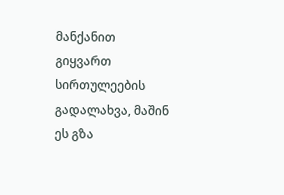მანქანით გიყვართ სირთულეების გადალახვა, მაშინ ეს გზა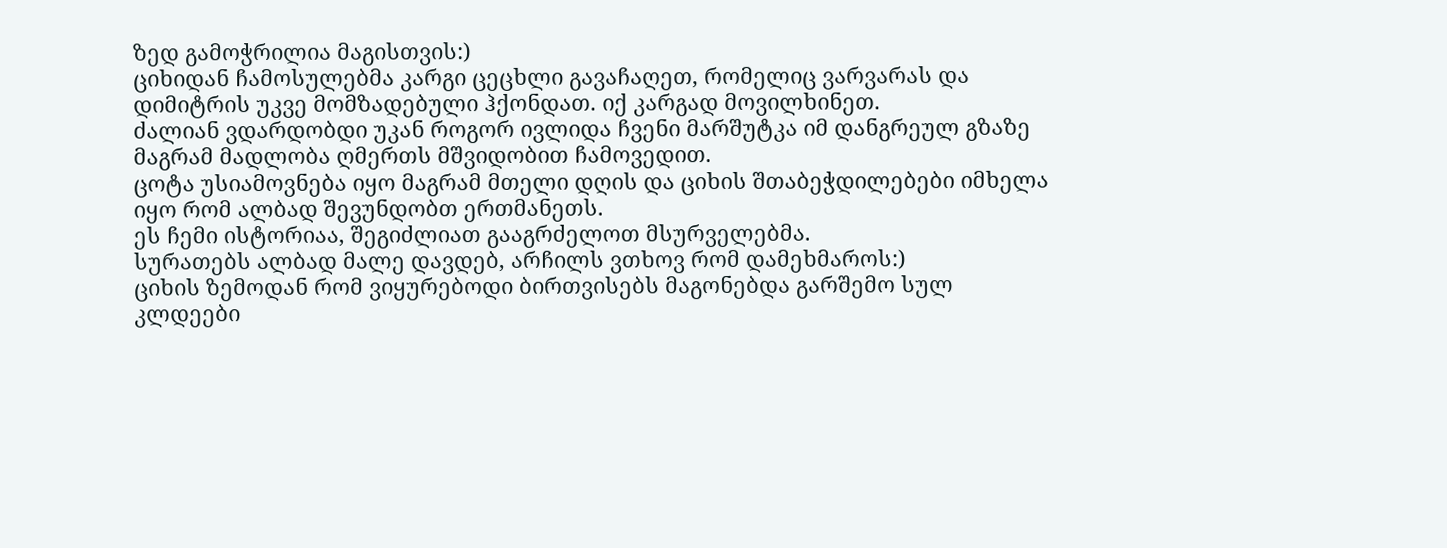ზედ გამოჭრილია მაგისთვის:)
ციხიდან ჩამოსულებმა კარგი ცეცხლი გავაჩაღეთ, რომელიც ვარვარას და დიმიტრის უკვე მომზადებული ჰქონდათ. იქ კარგად მოვილხინეთ.
ძალიან ვდარდობდი უკან როგორ ივლიდა ჩვენი მარშუტკა იმ დანგრეულ გზაზე მაგრამ მადლობა ღმერთს მშვიდობით ჩამოვედით.
ცოტა უსიამოვნება იყო მაგრამ მთელი დღის და ციხის შთაბეჭდილებები იმხელა იყო რომ ალბად შევუნდობთ ერთმანეთს.
ეს ჩემი ისტორიაა, შეგიძლიათ გააგრძელოთ მსურველებმა.
სურათებს ალბად მალე დავდებ, არჩილს ვთხოვ რომ დამეხმაროს:)
ციხის ზემოდან რომ ვიყურებოდი ბირთვისებს მაგონებდა გარშემო სულ კლდეები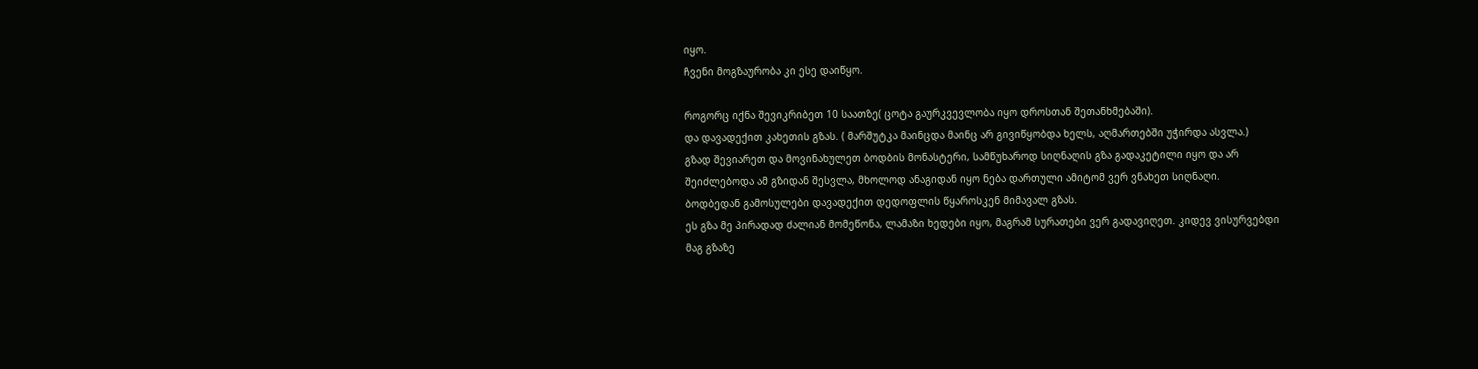იყო.
ჩვენი მოგზაურობა კი ესე დაიწყო.

როგორც იქნა შევიკრიბეთ 10 საათზე( ცოტა გაურკვევლობა იყო დროსთან შეთანხმებაში).
და დავადექით კახეთის გზას. ( მარშუტკა მაინცდა მაინც არ გივიწყობდა ხელს, აღმართებში უჭირდა ასვლა.)
გზად შევიარეთ და მოვინახულეთ ბოდბის მონასტერი, სამწუხაროდ სიღნაღის გზა გადაკეტილი იყო და არ შეიძლებოდა ამ გზიდან შესვლა, მხოლოდ ანაგიდან იყო ნება დართული ამიტომ ვერ ვნახეთ სიღნაღი.
ბოდბედან გამოსულები დავადექით დედოფლის წყაროსკენ მიმავალ გზას.
ეს გზა მე პირადად ძალიან მომეწონა, ლამაზი ხედები იყო, მაგრამ სურათები ვერ გადავიღეთ. კიდევ ვისურვებდი მაგ გზაზე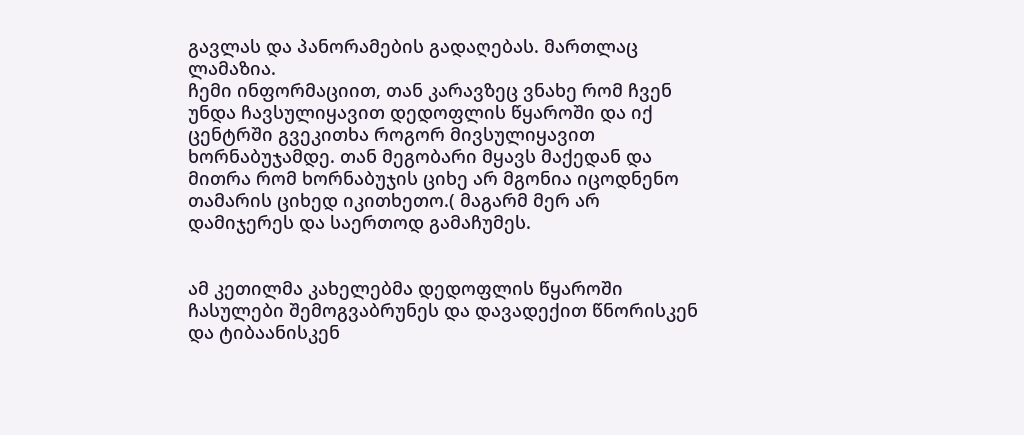გავლას და პანორამების გადაღებას. მართლაც ლამაზია.
ჩემი ინფორმაციით, თან კარავზეც ვნახე რომ ჩვენ უნდა ჩავსულიყავით დედოფლის წყაროში და იქ ცენტრში გვეკითხა როგორ მივსულიყავით ხორნაბუჯამდე. თან მეგობარი მყავს მაქედან და მითრა რომ ხორნაბუჯის ციხე არ მგონია იცოდნენო თამარის ციხედ იკითხეთო.( მაგარმ მერ არ დამიჯერეს და საერთოდ გამაჩუმეს.


ამ კეთილმა კახელებმა დედოფლის წყაროში ჩასულები შემოგვაბრუნეს და დავადექით წნორისკენ და ტიბაანისკენ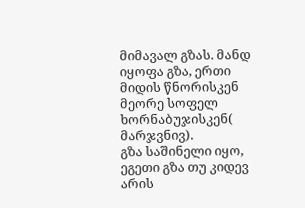მიმავალ გზას. მანდ იყოფა გზა, ერთი მიდის წნორისკენ მეორე სოფელ ხორნაბუჯისკენ( მარჯვნივ).
გზა საშინელი იყო, ეგეთი გზა თუ კიდევ არის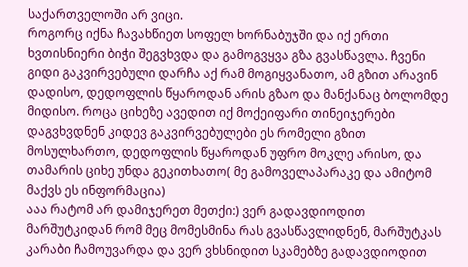საქართველოში არ ვიცი.
როგორც იქნა ჩავახწიეთ სოფელ ხორნაბუჯში და იქ ერთი ხვთისნიერი ბიჭი შეგვხვდა და გამოგვყვა გზა გვასწავლა. ჩვენი გიდი გაკვირვებული დარჩა აქ რამ მოგიყვანათო, ამ გზით არავინ დადისო, დედოფლის წყაროდან არის გზაო და მანქანაც ბოლომდე მიდისო. როცა ციხეზე ავედით იქ მოქეიფარი თინეიჯერები დაგვხვდნენ კიდევ გაკვირვებულები ეს რომელი გზით მოსულხართო, დედოფლის წყაროდან უფრო მოკლე არისო, და თამარის ციხე უნდა გეკითხათო( მე გამოველაპარაკე და ამიტომ მაქვს ეს ინფორმაცია)
ააა რატომ არ დამიჯერეთ მეთქი:) ვერ გადავდიოდით მარშუტკიდან რომ მეც მომესმინა რას გვასწავლიდნენ, მარშუტკას კარაბი ჩამოუვარდა და ვერ ვხსნიდით სკამებზე გადავდიოდით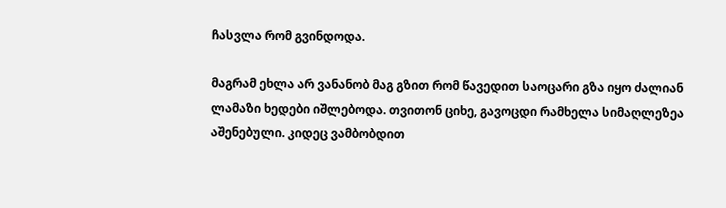ჩასვლა რომ გვინდოდა.

მაგრამ ეხლა არ ვანანობ მაგ გზით რომ წავედით საოცარი გზა იყო ძალიან ლამაზი ხედები იშლებოდა. თვითონ ციხე, გავოცდი რამხელა სიმაღლეზეა აშენებული. კიდეც ვამბობდით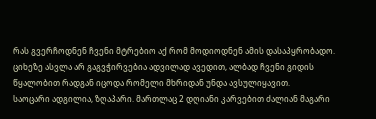რას გვერჩოდნენ ჩვენი მტრებიო აქ რომ მოდიოდნენ ამის დასაპყრობადო.
ციხეზე ასვლა არ გაგვჭირვებია ადვილად ავედით, ალბად ჩვენი გიდის წყალობით რადგან იცოდა რომელი მხრიდან უნდა ავსულიყავით.
საოცარი ადგილია, ზღაპარი. მართლაც 2 დღიანი კარვებით ძალიან მაგარი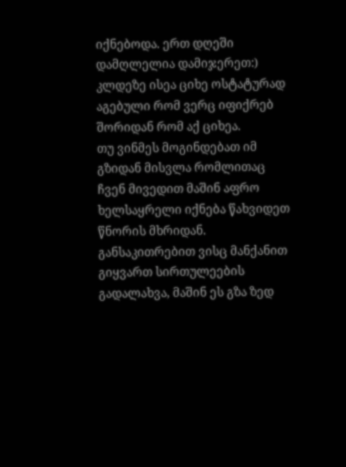იქნებოდა. ერთ დღეში დამღლელია დამიჯერეთ:)
კლდეზე ისეა ციხე ოსტატურად აგებული რომ ვერც იფიქრებ შორიდან რომ აქ ციხეა.
თუ ვინმეს მოგინდებათ იმ გზიდან მისვლა რომლითაც ჩვენ მივედით მაშინ აფრო ხელსაყრელი იქნება წახვიდეთ წნორის მხრიდან. განსაკითრებით ვისც მანქანით გიყვართ სირთულეების გადალახვა, მაშინ ეს გზა ზედ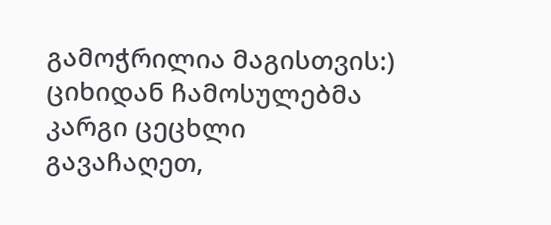გამოჭრილია მაგისთვის:)
ციხიდან ჩამოსულებმა კარგი ცეცხლი გავაჩაღეთ,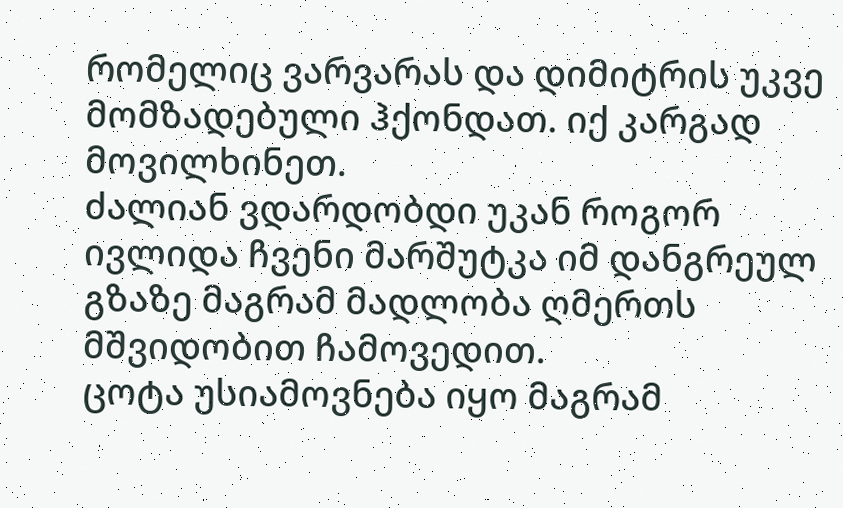რომელიც ვარვარას და დიმიტრის უკვე მომზადებული ჰქონდათ. იქ კარგად მოვილხინეთ.
ძალიან ვდარდობდი უკან როგორ ივლიდა ჩვენი მარშუტკა იმ დანგრეულ გზაზე მაგრამ მადლობა ღმერთს მშვიდობით ჩამოვედით.
ცოტა უსიამოვნება იყო მაგრამ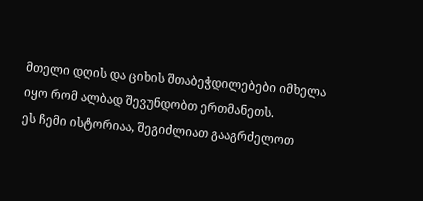მთელი დღის და ციხის შთაბეჭდილებები იმხელა იყო რომ ალბად შევუნდობთ ერთმანეთს.
ეს ჩემი ისტორიაა, შეგიძლიათ გააგრძელოთ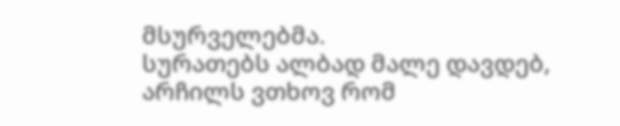მსურველებმა.
სურათებს ალბად მალე დავდებ, არჩილს ვთხოვ რომ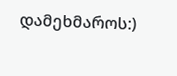დამეხმაროს:)